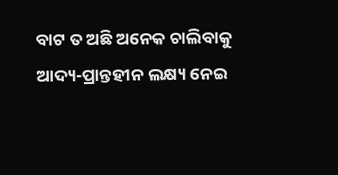ବାଟ ତ ଅଛି ଅନେକ ଚାଲିବାକୁ
ଆଦ୍ୟ-ପ୍ରାନ୍ତହୀନ ଲକ୍ଷ୍ୟ ନେଇ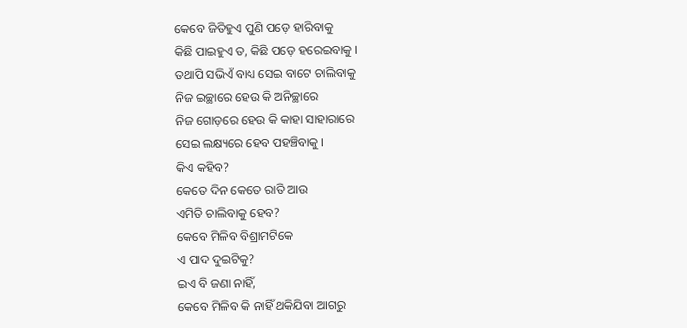କେବେ ଜିତିହୁଏ ପୁଣି ପଡ଼େ ହାରିବାକୁ
କିଛି ପାଇହୁଏ ତ, କିଛି ପଡ଼େ ହରେଇବାକୁ ।
ତଥାପି ସଭିଏଁ ବାଧ୍ୟ ସେଇ ବାଟେ ଚାଲିବାକୁ
ନିଜ ଇଚ୍ଛାରେ ହେଉ କି ଅନିଚ୍ଛାରେ
ନିଜ ଗୋଡ଼ରେ ହେଉ କି କାହା ସାହାରାରେ
ସେଇ ଲକ୍ଷ୍ୟରେ ହେବ ପହଞ୍ଚିବାକୁ ।
କିଏ କହିବ?
କେତେ ଦିନ କେତେ ରାତି ଆଉ
ଏମିତି ଚାଲିବାକୁ ହେବ?
କେବେ ମିଳିବ ବିଶ୍ରାମଟିକେ
ଏ ପାଦ ଦୁଇଟିକୁ?
ଇଏ ବି ଜଣା ନାହିଁ,
କେବେ ମିଳିବ କି ନାହିଁ ଥକିଯିବା ଆଗରୁ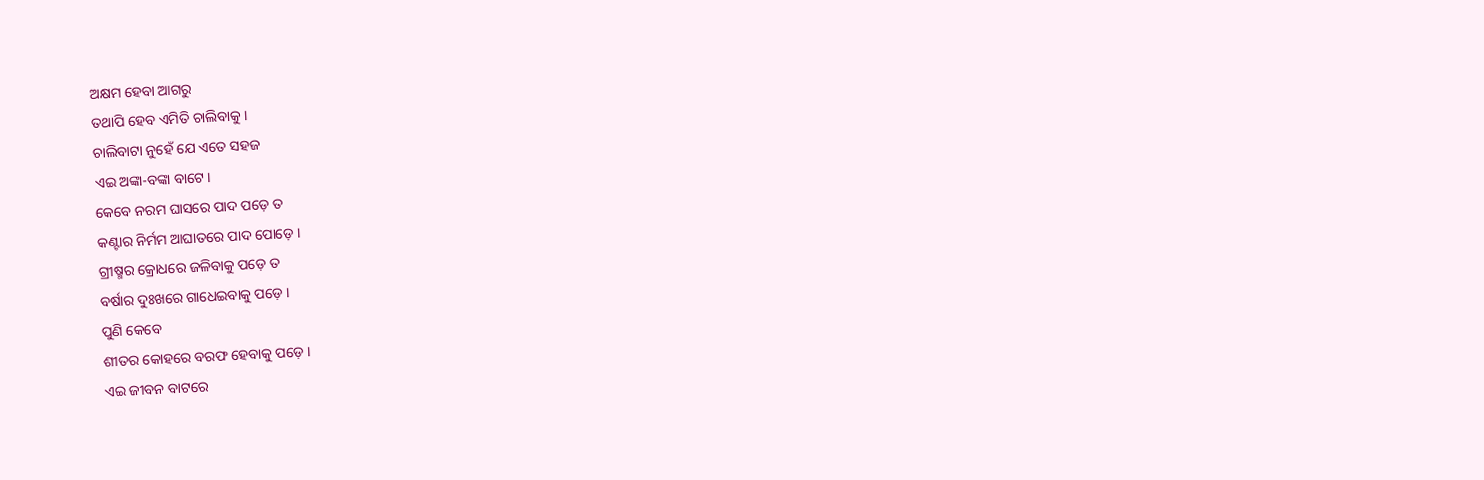ଅକ୍ଷମ ହେବା ଆଗରୁ
ତଥାପି ହେବ ଏମିତି ଚାଲିବାକୁ ।
ଚାଲିବାଟା ନୁହେଁ ଯେ ଏତେ ସହଜ
ଏଇ ଅଙ୍କା-ବଙ୍କା ବାଟେ ।
କେବେ ନରମ ଘାସରେ ପାଦ ପଡ଼େ ତ
କଣ୍ଟାର ନିର୍ମମ ଆଘାତରେ ପାଦ ପୋଡ଼େ ।
ଗ୍ରୀଷ୍ମର କ୍ରୋଧରେ ଜଳିବାକୁ ପଡ଼େ ତ
ବର୍ଷାର ଦୁଃଖରେ ଗାଧେଇବାକୁ ପଡ଼େ ।
ପୁଣି କେବେ
ଶୀତର କୋହରେ ବରଫ ହେବାକୁ ପଡ଼େ ।
ଏଇ ଜୀବନ ବାଟରେ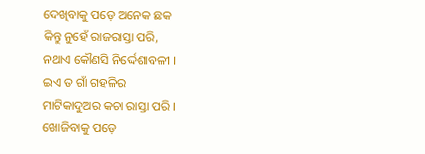ଦେଖିବାକୁ ପଡ଼େ ଅନେକ ଛକ
କିନ୍ତୁ ନୁହେଁ ରାଜରାସ୍ତା ପରି,
ନଥାଏ କୌଣସି ନିର୍ଦ୍ଦେଶାବଳୀ ।
ଇଏ ତ ଗାଁ ଗହଳିର
ମାଟିକାଦୁଅର କଚା ରାସ୍ତା ପରି ।
ଖୋଜିବାକୁ ପଡ଼େ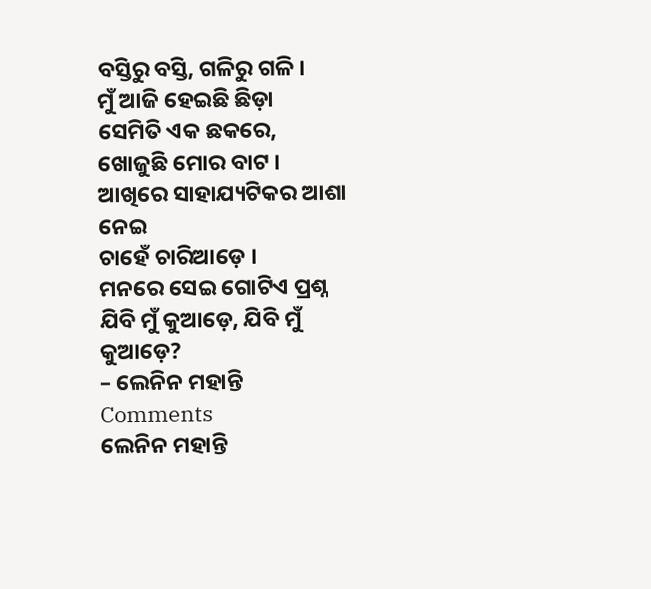ବସ୍ତିରୁ ବସ୍ତି, ଗଳିରୁ ଗଳି ।
ମୁଁ ଆଜି ହେଇଛି ଛିଡ଼ା
ସେମିତି ଏକ ଛକରେ,
ଖୋଜୁଛି ମୋର ବାଟ ।
ଆଖିରେ ସାହାଯ୍ୟଟିକର ଆଶା ନେଇ
ଚାହେଁ ଚାରିଆଡ଼େ ।
ମନରେ ସେଇ ଗୋଟିଏ ପ୍ରଶ୍ନ
ଯିବି ମୁଁ କୁଆଡ଼େ, ଯିବି ମୁଁ କୁଆଡ଼େ?
– ଲେନିନ ମହାନ୍ତି
Comments
ଲେନିନ ମହାନ୍ତି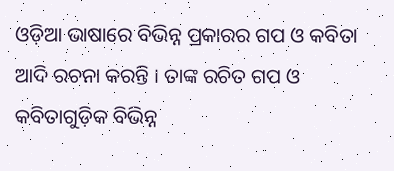ଓଡ଼ିଆ ଭାଷାରେ ବିଭିନ୍ନ ପ୍ରକାରର ଗପ ଓ କବିତା ଆଦି ରଚନା କରନ୍ତି । ତାଙ୍କ ରଚିତ ଗପ ଓ କବିତାଗୁଡ଼ିକ ବିଭିନ୍ନ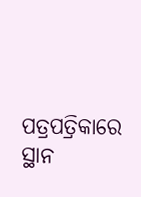ପତ୍ରପତ୍ରିକାରେ ସ୍ଥାନ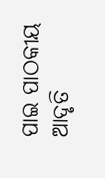ପାଇ ପାଠକୀୟ ଆଦୃତି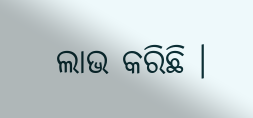ଲାଭ କରିଛି ।